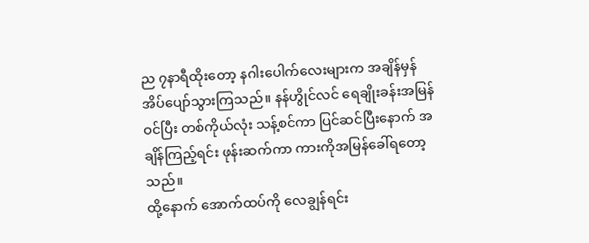ည ၇နာရီထိုးတော့ နဂါးပေါက်လေးများက အချိန်မှန် အိပ်ပျော်သွားကြသည်။ နန်ဟွိုင်လင် ရေချိုးခန်းအမြန်ဝင်ပြီး တစ်ကိုယ်လုံး သန့်စင်ကာ ပြင်ဆင်ပြီးနောက် အချိန်ကြည့်ရင်း ဖုန်းဆက်ကာ ကားကိုအမြန်ခေါ်ရတော့သည်။
ထို့နောက် အောက်ထပ်ကို လေချွန်ရင်း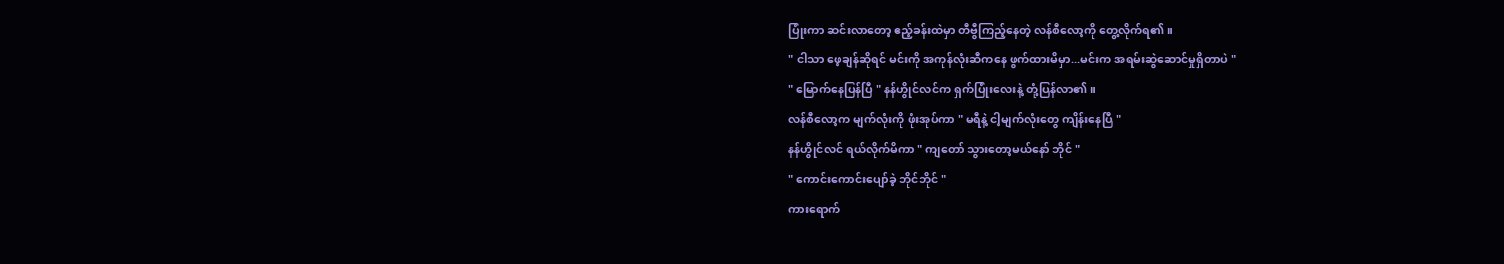ပြုံးကာ ဆင်းလာတော့ ဧည့်ခန်းထဲမှာ တီဗွီကြည့်နေတဲ့ လန်စီလော့ကို တွေ့လိုက်ရ၏။
" ငါသာ ဖေ့ချန်ဆိုရင် မင်းကို အကုန်လုံးဆီကနေ ဖွက်ထားမိမှာ...မင်းက အရမ်းဆွဲဆောင်မှုရှိတာပဲ "
" မြောက်နေပြန်ပြီ " နန်ဟွိုင်လင်က ရှက်ပြုံးလေးနဲ့ တုံ့ပြန်လာ၏။
လန်စီလော့က မျက်လုံးကို ဖုံးအုပ်ကာ " မရီနဲ့ ငါ့မျက်လုံးတွေ ကျိန်းနေပြီ "
နန်ဟွိုင်လင် ရယ်လိုက်မိကာ " ကျတော် သွားတော့မယ်နော် ဘိုင် "
" ကောင်းကောင်းပျော်ခဲ့ ဘိုင်ဘိုင် "
ကားရောက်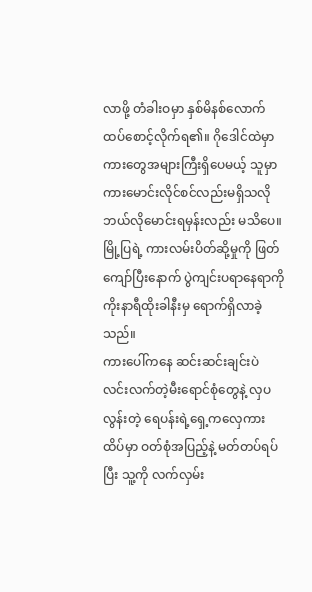လာဖို့ တံခါးဝမှာ နှစ်မိနစ်လောက် ထပ်စောင့်လိုက်ရ၏။ ဂိုဒေါင်ထဲမှာ ကားတွေအများကြီးရှိပေမယ့် သူမှာ ကားမောင်းလိုင်စင်လည်းမရှိသလို ဘယ်လိုမောင်းရမှန်းလည်း မသိပေ။ မြို့ပြရဲ့ ကားလမ်းပိတ်ဆို့မှုကို ဖြတ်ကျော်ပြီးနောက် ပွဲကျင်းပရာနေရာကို ကိုးနာရီထိုးခါနီးမှ ရောက်ရှိလာခဲ့သည်။
ကားပေါ်ကနေ ဆင်းဆင်းချင်းပဲ လင်းလက်တဲ့မီးရောင်စုံတွေနဲ့ လှပလွန်းတဲ့ ရေပန်းရဲ့ရှေ့ကလှေကားထိပ်မှာ ဝတ်စုံအပြည့်နဲ့ မတ်တပ်ရပ်ပြီး သူ့ကို လက်လှမ်း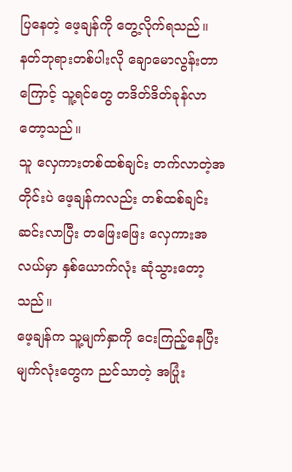ပြနေတဲ့ ဖေ့ချန်ကို တွေ့လိုက်ရသည်။ နတ်ဘုရားတစ်ပါးလို ချောမောလွန်းတာကြောင့် သူ့ရင်တွေ တဒိတ်ဒိတ်ခုန်လာတော့သည်။
သူ လှေကားတစ်ထစ်ချင်း တက်လာတဲ့အတိုင်းပဲ ဖေ့ချန်ကလည်း တစ်ထစ်ချင်း ဆင်းလာပြီး တဖြေးဖြေး လှေကားအလယ်မှာ နှစ်ယောက်လုံး ဆုံသွားတော့သည်။
ဖေ့ချန်က သူ့မျက်နှာကို ငေးကြည့်နေပြီး မျက်လုံးတွေက ညင်သာတဲ့ အပြုံး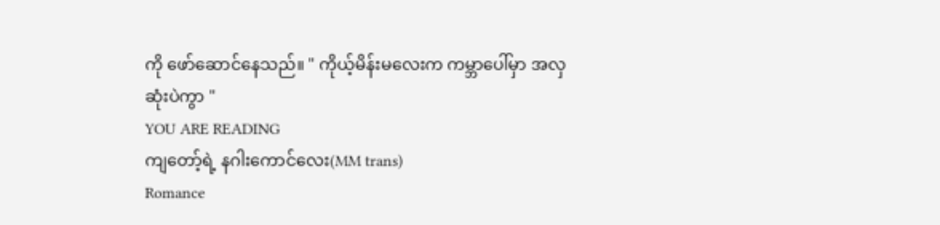ကို ဖော်ဆောင်နေသည်။ " ကိုယ့်မိန်းမလေးက ကမ္ဘာပေါ်မှာ အလှဆုံးပဲကွာ "
YOU ARE READING
ကျတော့်ရဲ့ နဂါးကောင်လေး(MM trans)
Romance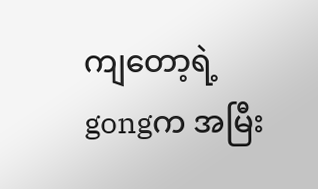ကျတော့ရဲ့ gongက အမြီး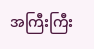အကြီးကြီး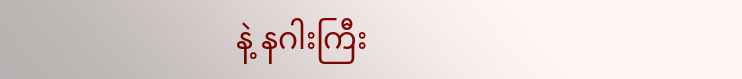နဲ့ နဂါးကြီး